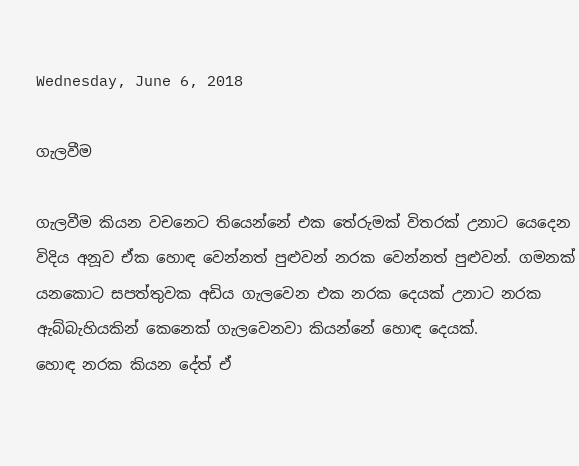Wednesday, June 6, 2018

ගැලවීම

ගැලවීම කියන වචනෙට තියෙන්නේ එක තේරුමක් විතරක් උනාට යෙදෙන විදිය අනූව ඒක හොඳ වෙන්නත් පුළුවන් නරක වෙන්නත් පුළුවන්. ගමනක් යනකොට සපත්තුවක අඩිය ගැලවෙන එක නරක දෙයක් උනාට නරක ඇබ්බැහියකින් කෙනෙක් ගැලවෙනවා කියන්නේ හොඳ දෙයක්.
හොඳ නරක කියන දේත් ඒ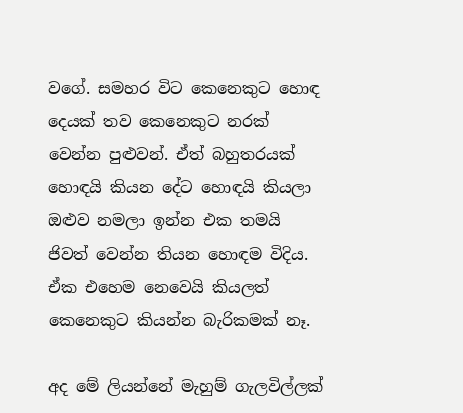වගේ. සමහර විට කෙනෙකුට හොඳ දෙයක් තව කෙනෙකුට නරක් වෙන්න පුළුවන්. ඒත් බහුතරයක් හොඳයි කියන දේට හොඳයි කියලා ඔළුව නමලා ඉන්න එක තමයි ජිවත් වෙන්න තියන හොඳම විදිය. ඒක එහෙම නෙවෙයි කියලත් කෙනෙකුට කියන්න බැරිකමක් නෑ.

අද මේ ලියන්නේ මැහුම් ගැලවිල්ලක්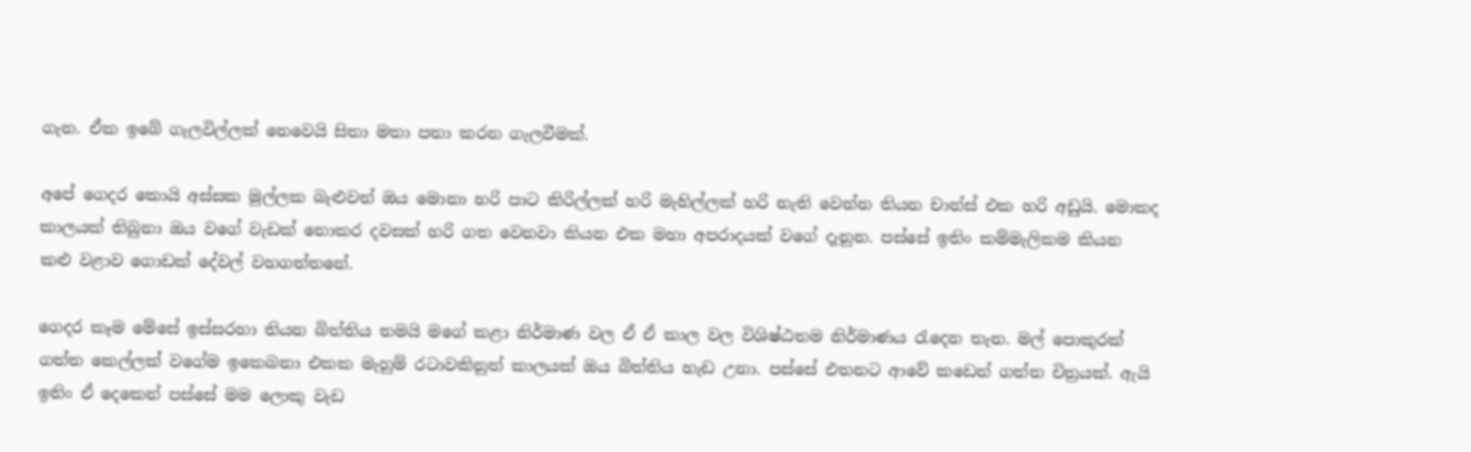ගැන. ඒක ඉබේ ගැලවිල්ලක් නෙවෙයි සිතා මතා පතා කරන ගැලවීමක්.

අපේ ගෙදර කොයි අස්සක මුල්ලක බැළුවත් ඔය මොනා හරි පාට කිරිල්ලක් හරි මැහිල්ලක් හරි නැති වෙන්න තියන චාන්ස් එක හරි අඩුයි. මොකද කාලයක් තිබුනා ඔය වගේ වැඩක් නොකර දවසක් හරි ගත වෙනවා කියන එක මහා අපරාදයක් වගේ දැනුන. පස්සේ ඉතිං කම්මැලිකම කියන කළු වළාව ගොඩක් දේවල් වහගත්තනේ.

ගෙදර කෑම මේසේ ඉස්සරහා තියන බිත්තිය තමයි මගේ කළා නිර්මාණ වල ඒ ඒ කාල වල විශිෂ්ඨතම නිර්මාණය රැදෙන තැන. මල් පොකුරක් ගත්ත කෙල්ලක් වගේම ඉකෙබනා එකක මැහුම් රටාවකිනුත් කාලයක් ඔය බිත්තිය හැඩ උනා. පස්සේ එතනට ආවේ කඩෙන් ගත්ත චිත්‍රයක්. ඇයි ඉතිං ඒ දෙකෙන් පස්සේ මම ලොකු වැඩ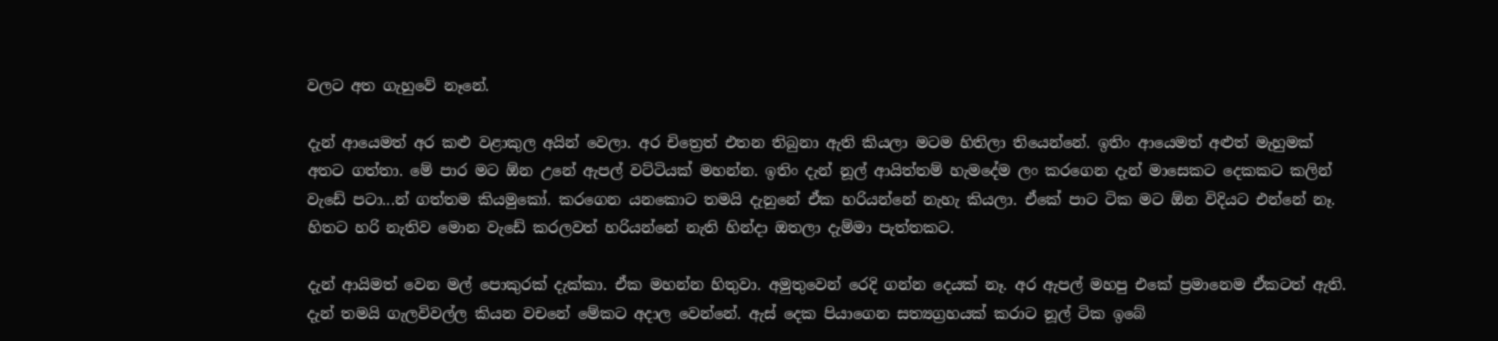වලට අත ගැහුවේ නෑනේ.

දැන් ආයෙමත් අර කළු වළාකුල අයින් වෙලා. අර චිත්‍රෙත් එතන තිබුනා ඇති කියලා මටම හිතිලා තියෙන්නේ. ඉතිං ආයෙමත් අළුත් මැහුමක් අතට ගත්තා. මේ පාර මට ඕන උනේ ඇපල් වට්ටියක් මහන්න. ඉතිං දැන් නූල් ආයිත්තම් හැමදේම ලං කරගෙන දැන් මාසෙකට දෙකකට කලින් වැඩේ පටා...න් ගත්තම කියමුකෝ. කරගෙන යනකොට තමයි දැනුනේ ඒක හරියන්නේ නැහැ කියලා. ඒකේ පාට ටික මට ඕන විදියට එන්නේ නෑ. හිතට හරි නැතිව මොන වැඩේ කරලවත් හරියන්නේ නැති හින්දා ඔතලා දැම්මා පැත්තකට.

දැන් ආයිමත් වෙන මල් පොකුරක් දැක්කා. ඒක මහන්න හිතුවා. අමුතුවෙන් රෙදි ගන්න දෙයක් නෑ. අර ඇපල් මහපු එකේ ප්‍රමානෙම ඒකටත් ඇති. දැන් තමයි ගැලවිවල්ල කියන වචනේ මේකට අදාල වෙන්නේ. ඇස් දෙක පියාගෙන සත්‍යග්‍රහයක් කරාට නූල් ටික ඉබේ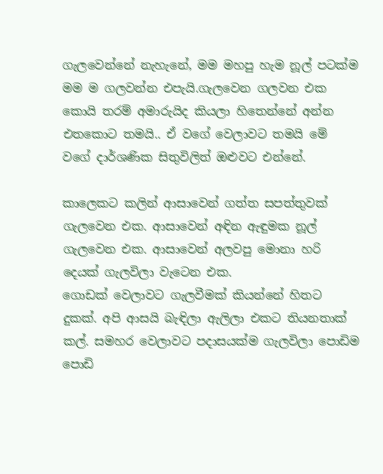ගැලවෙන්නේ නැහැනේ, මම මහපු හැම නූල් පටක්ම මම ම ගලවන්න එපැයි.ගැලවෙන ගලවන එක කොයි තරම් අමාරුයිද කියලා හිතෙන්නේ අන්න එතකොට තමයි.. ඒ වගේ වෙලාවට තමයි මේ වගේ දාර්ශණික සිතුවිලිත් ඔළුවට එන්නේ.

කාලෙකට කලින් ආසාවෙන් ගත්ත සපත්තුවක් ගැලවෙන එක. ආසාවෙන් අඳින ඇඳුමක නූල් ගැලවෙන එක. ආසාවෙන් අලවපු මොනා හරි දෙයක් ගැලවිලා වැටෙන එක.
ගොඩක් වෙලාවට ගැලවීමක් කියන්නේ හිතට දුකක්. අපි ආසයි බැඳිලා ඇලිලා එකට තියනතාක් කල්. සමහර වෙලාවට පදාසයක්ම ගැලවිලා පොඩිම පොඩි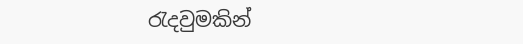රැදවුමකින්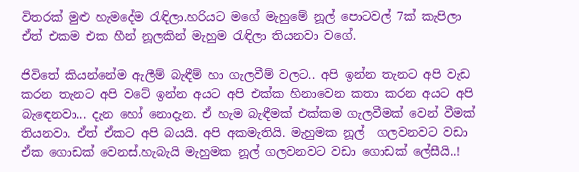විතරක් මුළු හැමදේම රැඳිලා.හරියට මගේ මැහුමේ නූල් පොටවල් 7ක් කැපිලා ඒත් එකම එක හීන් නූලකින් මැහුම රැඳිලා තියනවා වගේ.

ජිවිතේ කියන්නේම ඇලීම් බැඳීම් හා ගැලවීම් වලට.. අපි ඉන්න තැනට අපි වැඩ කරන තැනට අපි වටේ ඉන්න අයට අපි එක්ක හිනාවෙන කතා කරන අයට අපි බැඳෙනවා... දැන හෝ නොදැන. ඒ හැම බැඳීමක් එක්කම ගැලවීමක් වෙන් වීමක් තියනවා. ඒත් ඒකට අපි බයයි. අපි අකමැතියි. මැහුමක නූල්  ගලවනවට වඩා ඒක ගොඩක් වෙනස්.හැබැයි මැහුමක නූල් ගලවනවට වඩා ගොඩක් ලේසීයි..!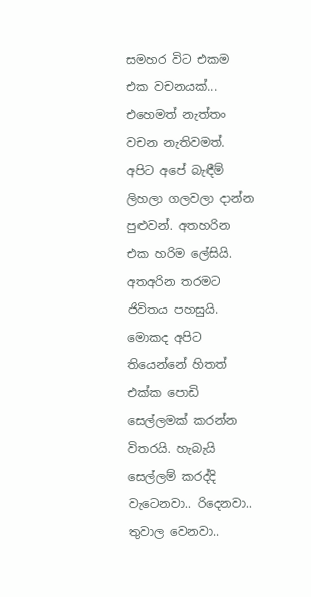සමහර විට එකම එක වචනයක්... එහෙමත් නැත්තං වචන නැතිවමත්. අපිට අපේ බැඳීම් ලිහලා ගලවලා දාන්න පුළුවන්. අතහරින එක හරිම ලේසියි. අතඅරින තරමට ජිවිතය පහසුයි. මොකද අපිට තියෙන්නේ හිතත් එක්ක පොඩි සෙල්ලමක් කරන්න විතරයි. හැබැයි සෙල්ලම් කරද්දි වැටෙනවා.. රිදෙනවා.. තුවාල වෙනවා..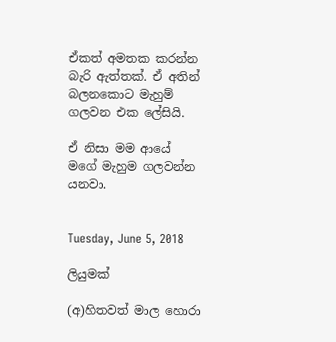ඒකත් අමතක කරන්න බැරි ඇත්තක්. ඒ අතින් බලනකොට මැහුම් ගලවන එක ලේසියි.

ඒ නිසා මම ආයේ මගේ මැහුම ගලවන්න යනවා.


Tuesday, June 5, 2018

ලියුමක්

(අ)හිතවත් මාල හොරා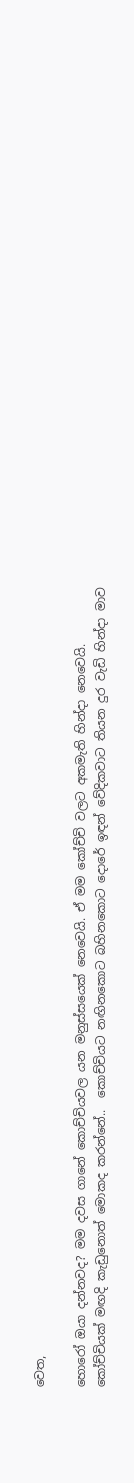වෙත,

හොරෝ ඔයා දන්නවද? මම දවස ගානේ කොච්චියවල යන මනුස්සයෙක් නෙවෙයි. ඒ මම කෝච්චි වලට අකමැති හින්දා නෙවෙයි. කෝච්චියක් මඟදි කැඩුනොත් මොකද කරන්නේ..  කොච්චියට නඟිනකොට බහිනකොට දොරේ ඉඳන් වේදිකවාට තියන දුර වැඩි හින්දා මාව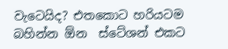වැටෙයිද? එතකොට හරියටම බහින්න ඕන  ස්ටේශන් එකට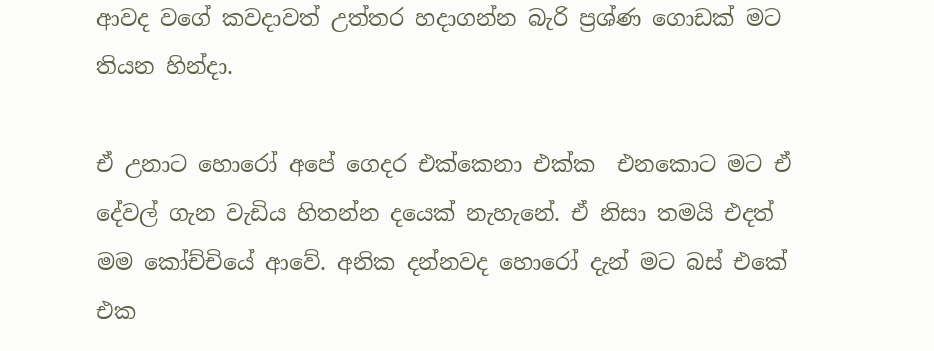ආවද වගේ කවදාවත් උත්තර හදාගන්න බැරි ප්‍රශ්ණ ගොඩක් මට තියන හින්දා.

ඒ උනාට හොරෝ අපේ ගෙදර එක්කෙනා එක්ක  එනකොට මට ඒ දේවල් ගැන වැඩිය හිතන්න දයෙක් නැහැනේ. ඒ නිසා තමයි එදත් මම කෝච්චියේ ආවේ. අනික දන්නවද හොරෝ දැන් මට බස් එකේ එක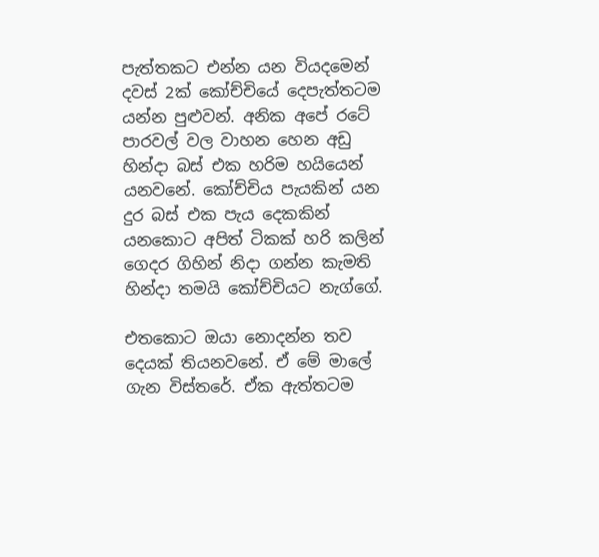පැත්තකට එන්න යන වියදමෙන් දවස් 2ක් කෝච්චියේ දෙපැත්තටම යන්න පුළුවන්. අනික අපේ රටේ පාරවල් වල වාහන හෙන අඩු හින්දා බස් එක හරිම හයියෙන් යනවනේ. කෝච්චිය පැයකින් යන දුර බස් එක පැය දෙකකින් යනකොට අපිත් ටිකක් හරි කලින් ගෙදර ගිහින් නිදා ගන්න කැමති හින්දා තමයි කෝච්චියට නැග්ගේ.

එතකොට ඔයා නොදන්න තව දෙයක් තියනවනේ. ඒ මේ මාලේ ගැන විස්තරේ. ඒක ඇත්තටම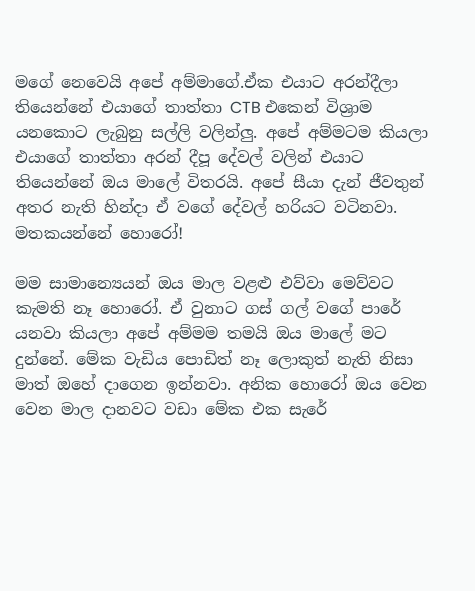මගේ නෙවෙයි අපේ අම්මාගේ.ඒක එයාට අරන්දීලා තියෙන්නේ එයාගේ තාත්තා CTB එකෙන් විශ්‍රාම යනකොට ලැබුනු සල්ලි වලින්ලු. අපේ අම්මටම කියලා එයා‍ගේ තාත්තා අරන් දීපූ දේවල් වලින් එයාට තියෙන්නේ ඔය මාලේ විතරයි. අපේ සීයා දැන් ජීවතුන් අතර නැති හින්දා ඒ වගේ දේවල් හරියට වටිනවා. මතකයන්නේ හොරෝ!

මම සාමාන්‍යෙයන් ඔය මාල වළළු එව්වා මෙව්වට කැමති නෑ හොරෝ. ඒ වුනාට ගස් ගල් වගේ පාරේ යනවා කියලා අපේ අම්මම තමයි ඔය මාලේ මට දුන්නේ. මේක වැඩිය පොඩිත් නෑ ලොකුත් නැති නිසා මාත් ඔහේ දාගෙන ඉන්නවා. අනික හොරෝ ඔය වෙන වෙන මාල දානවට වඩා මේක එක සැරේ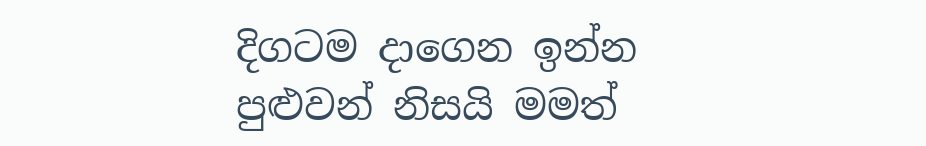දිගටම දාගෙන ඉන්න පුළුවන් නිසයි මමත්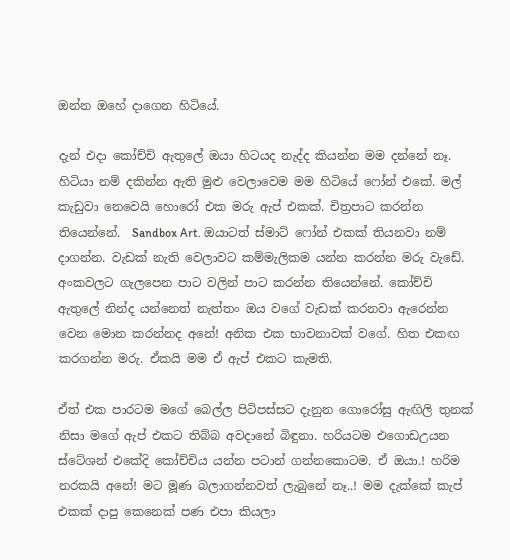ඔන්න ඔහේ දාගෙන හිටියේ.

දැන් එදා කෝච්චි ඇතුලේ ඔයා හිටයද නැද්ද කියන්න මම දන්නේ නෑ. හිටියා නම් දකින්න ඇති මුළු වෙලාවෙම මම හිටියේ ෆෝන් එකේ. මල් කැඩුවා නෙවෙයි හොරෝ එක මරු ඇප් එකක්. චිත්‍රපාට කරන්න තියෙන්නේ.  Sandbox Art. ඔයාටත් ස්මාට් ෆෝන් එකක් තියනවා නම් දාගන්න. වැඩක් නැති වෙලාවට කම්මැලිකම යන්න කරන්න මරු වැඩේ. අංකවලට ගැලපෙන පාට වලින් පාට කරන්න තියෙන්නේ. කෝච්චි ඇතුලේ නින්ද යන්නෙත් නැත්තං ඔය වගේ වැඩක් කරනවා ඇරෙන්න වෙන මොන කරන්නද අනේ! අනික එක භාවනාවක් වගේ. හිත එකඟ කරගන්න මරු. ඒකයි මම ඒ ඇප් එකට කැමති.

ඒත් එක පාරටම මගේ බෙල්ල පිටිපස්සට දැනුන ගොරෝසු ඇඟිලි තුනක් නිසා මගේ ඇප් එකට තිබ්බ අවදානේ බිඳුනා. හරියටම එගොඩඋයන ස්ටේශන් එකේදි කෝච්චිය යන්න පටාන් ගන්නකොටම. ඒ ඔයා.! හරිම නරකයි අනේ! මට මූණ බලාගන්නවත් ලැබුනේ නෑ..! මම දැක්කේ කැප් එකක් දාපු කෙනෙක් පණ එපා කියලා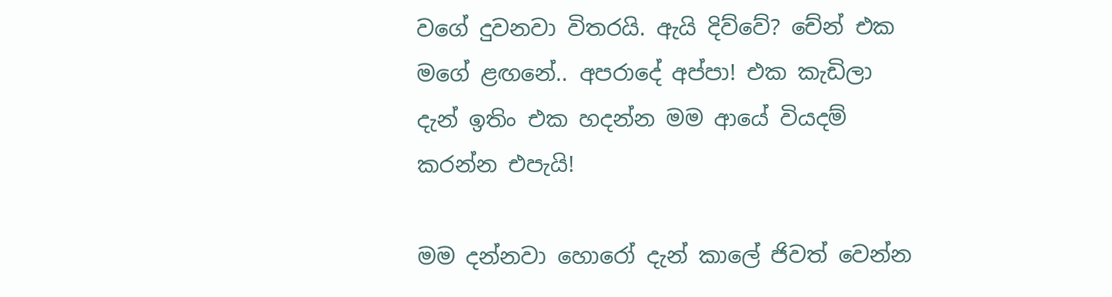වගේ දුවනවා විතරයි. ඇයි දිව්වේ? චේන් එක මගේ ළඟනේ.. අපරාදේ අප්පා! එක කැඩිලා දැන් ඉතිං එක හදන්න මම ආයේ වියදම් කරන්න එපැයි!

මම දන්නවා හොරෝ දැන් කාලේ ජිවත් වෙන්න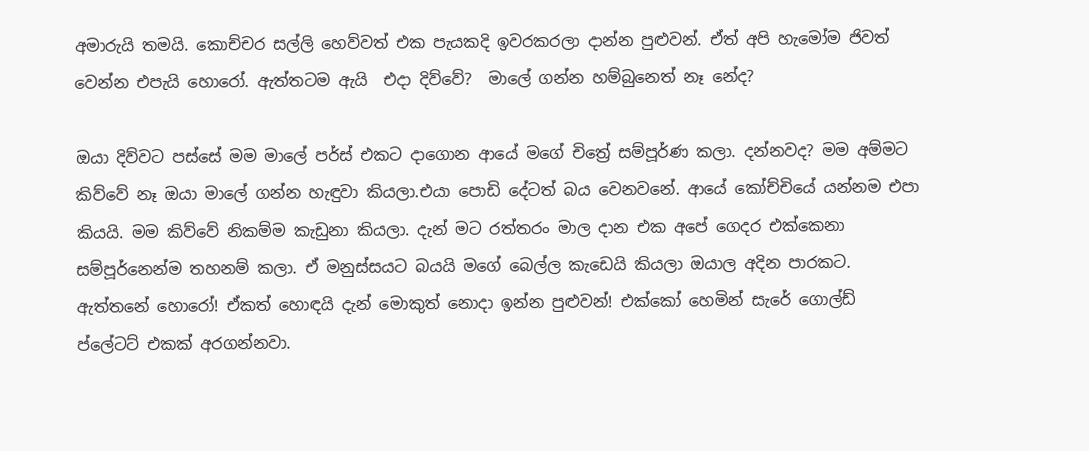අමාරුයි තමයි. කොච්චර සල්ලි හෙව්වත් එක පැයකදි ඉවරකරලා දාන්න පුළුවන්. ඒත් අපි හැමෝම ජිවත් වෙන්න එපැයි හොරෝ. ඇත්තටම ඇයි  එදා දිව්වේ?  මාලේ ගන්න හම්බුනෙත් නෑ නේද?

ඔයා දිව්වට පස්සේ මම මාලේ පර්ස් එකට දාගොන ආයේ මගේ චිත්‍රේ සම්පූර්ණ කලා. දන්නවද? මම අම්මට කිව්වේ නෑ ඔයා මාලේ ගන්න හැඳුවා කියලා.එයා පොඩි දේටත් බය වෙනවනේ. ආයේ කෝච්චියේ යන්නම එපා කියයි. මම කිව්වේ නිකම්ම කැඩුනා කියලා. දැන් මට රත්තරං මාල දාන එක අපේ ගෙදර එක්කෙනා සම්පූර්නෙන්ම තහනම් කලා. ඒ මනුස්සයට බයයි මගේ බෙල්ල කැඩෙයි කියලා ඔයාල අදින පාරකට. ඇත්තනේ හොරෝ! ඒකත් හොඳයි දැන් මොකුත් නොදා ඉන්න පුළුවන්! එක්කෝ හෙමින් සැරේ ගොල්ඩ් ප්ලේටට් එකක් අරගන්නවා.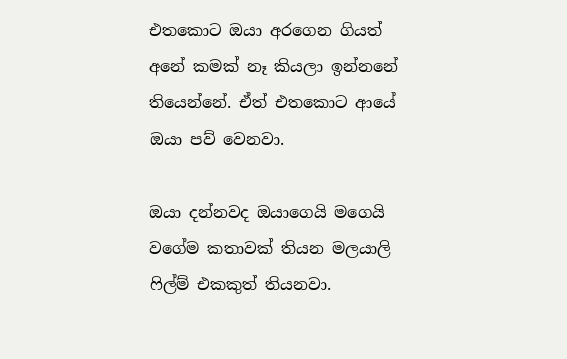එතකොට ඔයා අරගෙන ගියත් අනේ කමක් නෑ කියලා ඉන්නනේ තියෙන්නේ. ඒත් එතකොට ආයේ ඔයා පව් වෙනවා.

ඔයා දන්නවද ඔයාගෙයි මගෙයි වගේම කතාවක් තියන මලයාලි ෆිල්ම් එකකුත් තියනවා.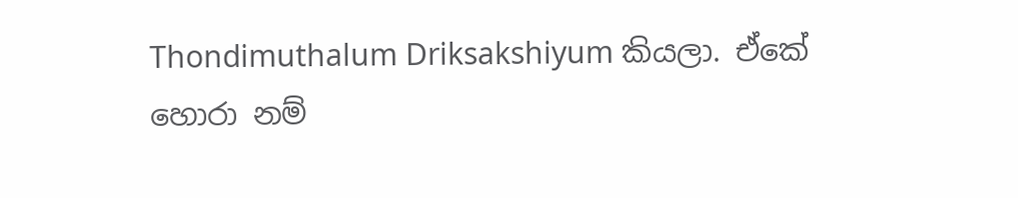Thondimuthalum Driksakshiyum කියලා. ඒකේ හොරා නම්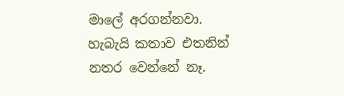මාලේ අරගන්නවා. හැබැයි කතාව එතනින් නතර වෙන්නේ නෑ.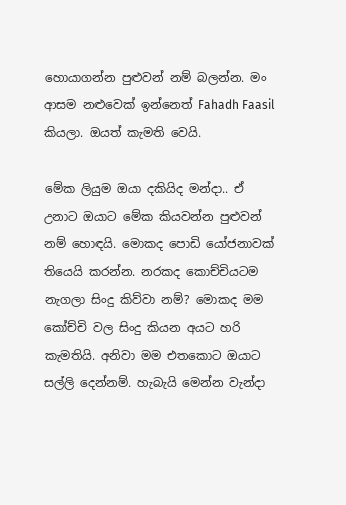හොයාගන්න පුළුවන් නම් බලන්න. මං ආසම නළුවෙක් ඉන්නෙත් Fahadh Faasil කියලා. ඔයත් කැමති වෙයි.

මේක ලියුම ඔයා දකියිද මන්දා.. ඒ උනාට ඔයාට මේක කියවන්න පුළුවන් නම් හොඳයි. මොකද පොඩි යෝජනාවක් තියෙයි කරන්න. නරකද කොච්චියටම නැගලා සිංදු කිව්වා නම්? මොකද මම කෝච්චි වල සිංදු කියන අයට හරි කැමතියි. අනිවා මම එතකොට ඔයාට සල්ලි දෙන්නම්. හැබැයි මෙන්න වැන්දා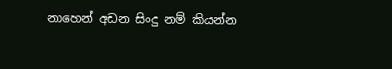නාහෙන් අඩන සිංදු නම් කියන්න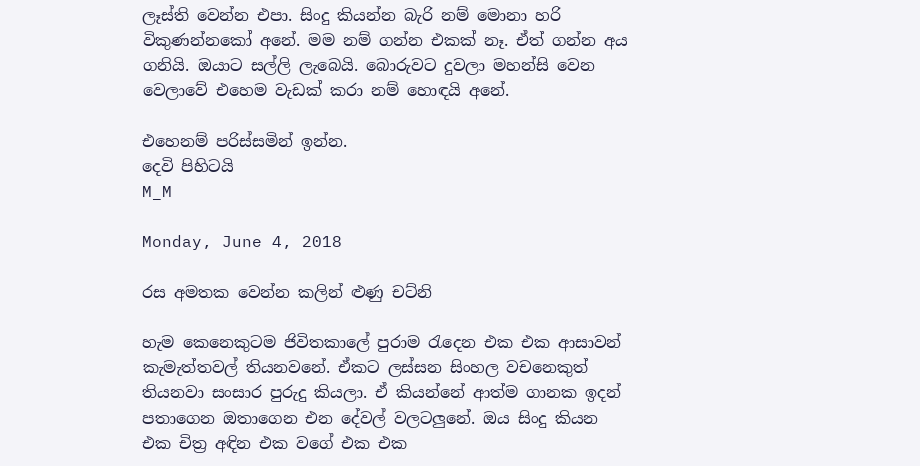ලෑස්ති වෙන්න එපා. සිංදු කියන්න බැරි නම් මොනා හරි විකුණන්නකෝ අනේ. මම නම් ගන්න එකක් නෑ. ඒත් ගන්න අය ගනියි. ඔයාට සල්ලි ලැබෙයි. බොරුවට දුවලා මහන්සි වෙන වෙලාවේ එහෙම වැඩක් කරා නම් හොඳයි අනේ.

එහෙනම් පරිස්සමින් ඉන්න.
දෙවි පිහිටයි
M_M

Monday, June 4, 2018

රස අමතක වෙන්න කලින් ළුණු චට්නි

හැම කෙනෙකුටම ජිවිතකාලේ පුරාම රැදෙන එක එක ආසාවන් කැමැත්තවල් තියනවනේ. ඒකට ලස්සන සිංහල වචනෙකුත් තියනවා සංසාර පුරුදු කියලා. ඒ කියන්නේ ආත්ම ගානක ඉදන් පතාගෙන ඔතාගෙන එන දේවල් වලටලුනේ. ඔය සිංදු කියන එක චිත්‍ර අඳින එක වගේ එක එක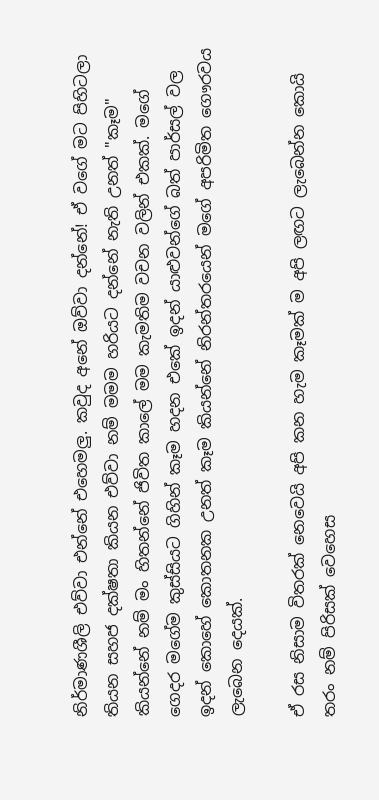නිර්මාණශීලි එව්වා එන්නේ එහෙමලු. කවුද අනේ ඔව්වා දන්නේ! ඒ වගේ මට පිහිටලා තියන සහජ දක්ෂතා කියන එව්වා නම් මමම හරියට දන්නේ නැති උනත් "කෑම" කියන්නේ නම් මං හිතන්නේ ජිවිත කාලේ මම කැමතිම වචන වලින් එකක්. මගේ ගෙදර මගේම කුස්සියට ගිහින් කෑම හදන එකේ ඉදන් යාළුවන්ගේ බත් පාර්සල් වල ඉදන් කොහේ කොතනක උනත් කෑම කියන්නේ නිරන්තරයෙන් මගේ අපරිමිත ගෞරවය ලැබෙන දෙයක්.

ඒ රස නිසාම විතරක් නෙවෙයි අපි කන හැම කෑමක් ම අපි ලඟට ලැබෙන්න කොයි තරං නම් පිරිසක් වෙහෙස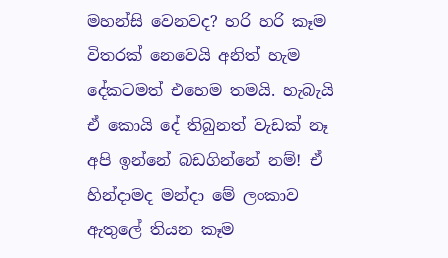මහන්සි වෙනවද? හරි හරි කෑම විතරක් නෙවෙයි අනිත් හැම දේකටමත් එහෙම තමයි. හැබැයි ඒ කොයි දේ තිබුනත් වැඩක් නෑ අපි ඉන්නේ බඩගින්නේ නම්! ඒ හින්දාමද මන්දා මේ ලංකාව ඇතුලේ තියන කෑම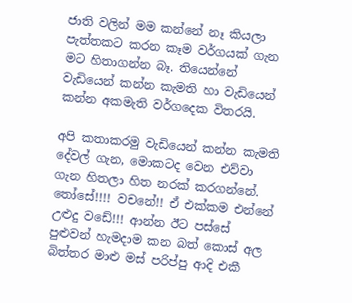ජාති වලින් මම කන්නේ නෑ කියලා පැත්තකට කරන කෑම වර්ගයක් ගැන මට හිතාගන්න බෑ. තියෙන්නේ වැඩියෙන් කන්න කැමති හා වැඩියෙන් කන්න අකමැති වර්ගදෙක විතරයි.

අපි කතාකරමු වැඩියෙන් කන්න කැමති දේවල් ගැන, මොකටද වෙන එව්වා ගැන හිතලා හිත නරක් කරගන්නේ. තෝසේ!!!! වචනේ!! ඒ එක්කම එන්නේ උළුදු වඩේ!!! ආන්න ඊට පස්සේ පුළුවන් හැමදාම කන බත් කොස් අල බිත්තර මාළු මස් පරිප්පු ආදි එකී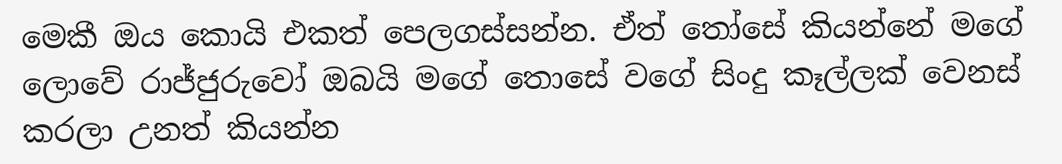මෙකී ඔය කොයි එකත් පෙලගස්සන්න. ඒත් තෝසේ කියන්නේ මගේ ලොවේ රාජ්ජුරුවෝ ඔබයි මගේ තොසේ වගේ සිංදු කෑල්ලක් වෙනස් කරලා උනත් කියන්න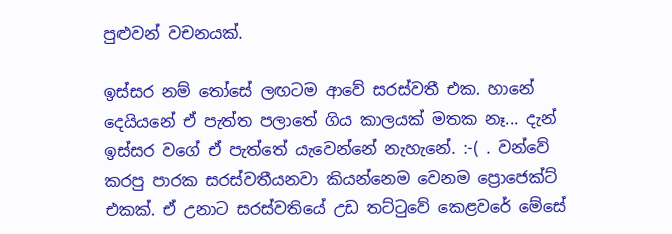පුළුවන් වචනයක්.

ඉස්සර නම් තෝසේ ලඟටම ආවේ සරස්වතී එක. හානේ දෙයියනේ ඒ පැත්ත පලාතේ ගිය කාලයක් මතක නෑ... දැන් ඉස්සර වගේ ඒ පැත්තේ යැවෙන්නේ නැහැනේ. :-( . වන්වේ කරපු පාරක සරස්වතීයනවා කියන්නෙම වෙනම ප්‍රොජෙක්ට් එකක්. ඒ උනාට සරස්වතියේ උඩ තට්ටුවේ කෙළවරේ මේසේ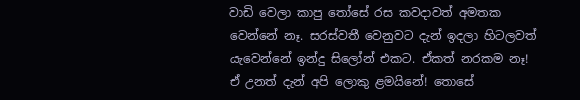වාඩි වෙලා කාපු තෝසේ රස කවදාවත් අමතක වෙන්නේ නෑ. සරස්වතී වෙනුවට දැන් ඉදලා හිටලවත් යැවෙන්නේ ඉන්දු සිලෝන් එකට. ඒකත් නරකම නෑ! ඒ උනත් දැන් අපි ලොකු ළමයිනේ! තොසේ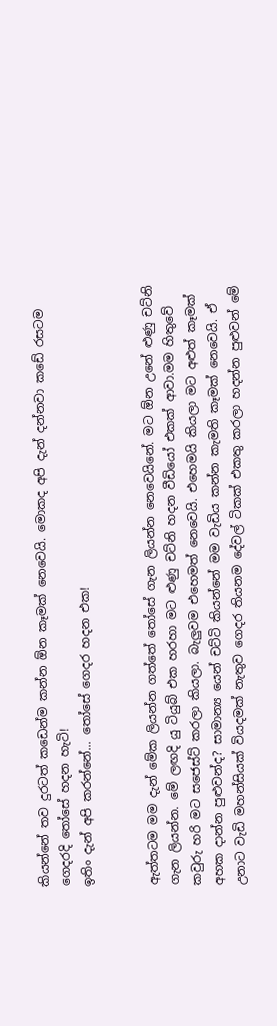කියන්නේ තව දුරටත් කඩෙන්ම කන්න ඕන කෑමක් නෙවෙයි. මොකද අපි දැන් දන්නවා කඩේ රසටම ගෙදරදි තෝසේ හදන හැටි!
ඉතිං දැන් අපි කරන්නේ... තෝසේ ගෙදර හදන එක!


ඇත්තටම මම දැන් මේක ලියන්න ගත්තේ තෝසේ ගැන ලියන්න නෙවෙයිනේ. මට ඕන උනේ ළුණු චට්නි ගැන ලියන්න. මේ ලඟදි යු ටියුබ් එක හරහා මට ළුණු චට්නි හදන වීඩියෝ එකක් ආවා.මම හිතුවේ කවුරු හරි මට සජෙස්ට් කරලා කියලා. බැලුවම එහෙමත් නෙවෙයි. එහෙමයි කියලා මට අළුත් කෑමක් අහක දාන්න පුළුවන්ද? සාමාන්‍ය යෙන් චට්ටි කියන්නේ මම වැඩිය කන්න කැමති කෑමක් නෙවෙයි. ඒ උනාට වැඩි මහන්සියක් වියදමක් නැතුව ගෙදර තියනම දේවල් ටිකක් එකතු කරලා හදන්න පුළුවන් මේ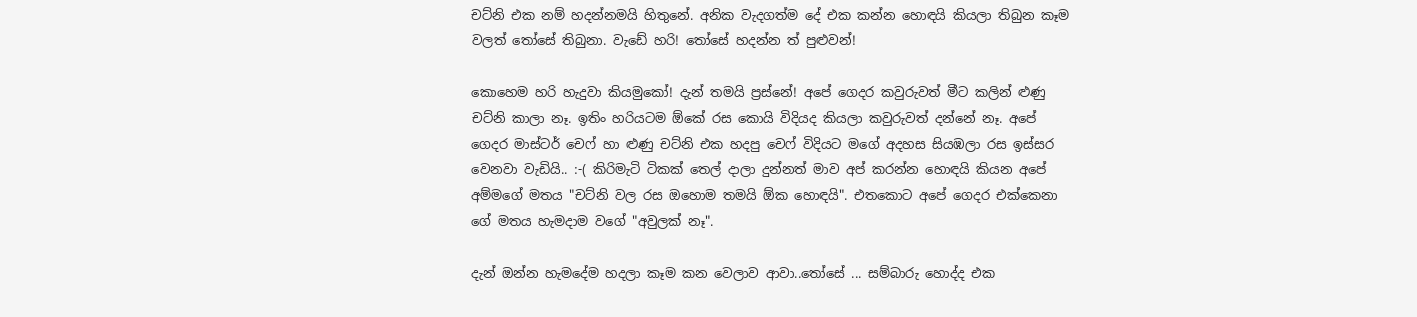චට්නි එක නම් හදන්නමයි හිතුනේ. අනික වැදගත්ම දේ එක කන්න හොඳයි කියලා තිබුන කෑම වලත් තෝසේ තිබුනා. වැඩේ හරි! තෝසේ හදන්න ත් පුළුවන්!

කොහෙම හරි හැදුවා කියමුකෝ! දැන් තමයි ප්‍රස්නේ! අපේ ගෙදර කවුරුවත් මීට කලින් ළුණු චට්නි කාලා නෑ. ඉතිං හරියටම ඕකේ රස කොයි විදියද කියලා කවුරුවත් දන්නේ නෑ. අපේ ගෙදර මාස්ටර් චෙෆ් හා ළුණු චට්නි එක හදපු චෙෆ් විදියට මගේ අදහස සියඹලා රස ඉස්සර වෙනවා වැඩියි.. :-( කිරිමැටි ටිකක් තෙල් දාලා දුන්නත් මාව අප් කරන්න හොඳයි කියන අපේ අම්මගේ මතය "චට්නි වල රස ඔහොම තමයි ඕක හොඳයි". එතකොට අපේ ගෙදර එක්කෙනා ගේ මතය හැමදාම වගේ "අවුලක් නෑ".

දැන් ඔන්න හැමදේම හදලා කෑම කන වෙලාව ආවා..තෝසේ ... සම්බාරු හොද්ද එක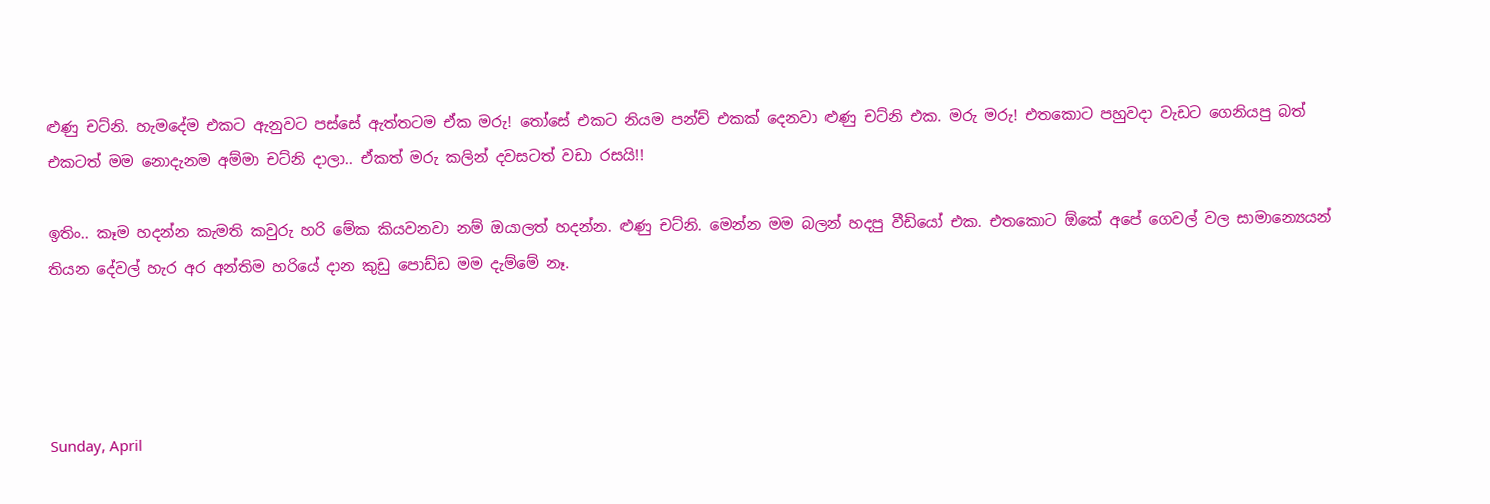ළුණු චට්නි. හැමදේම එකට ඇනුවට පස්සේ ඇත්තටම ඒක මරු! තෝසේ එකට නියම පන්ච් එකක් දෙනවා ළුණු චට්නි එක. මරු මරු! එතකොට පහුවදා වැඩට ගෙනියපු බත් එකටත් මම නොදැනම අම්මා චට්නි දාලා.. ඒකත් මරු කලින් දවසටත් වඩා රසයි!!

ඉතිං.. කෑම හදන්න කැමති කවුරු හරි මේක කියවනවා නම් ඔයාලත් හදන්න. ළුණු චට්නි. මෙන්න මම බලන් හදපු වීඩියෝ එක. එතකොට ඕකේ අපේ ගෙවල් වල සාමාන්‍යෙයන් තියන දේවල් හැර අර අන්තිම හරියේ දාන කුඩු පොඩ්ඩ මම දැම්මේ නෑ.




Sunday, April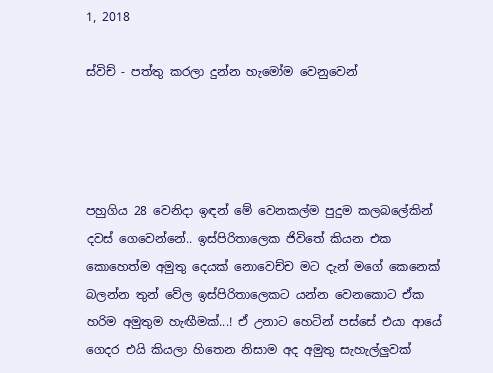1, 2018

ස්විච් - පත්තු කරලා දුන්න හැමෝම වෙනුවෙන්




පහුගිය 28 වෙනිදා ඉඳන් මේ වෙනකල්ම පුදුම කලබලේකින් දවස් ගෙවෙන්නේ.. ඉස්පිරිතාලෙක ජිවිතේ කියන එක කොහෙත්ම අමුතු දෙයක් නොවෙච්ච මට දැන් මගේ කෙනෙක් බලන්න තුන් වේල ඉස්පිරිතාලෙකට යන්න වෙනකොට ඒක හරිම අමුතුම හැඟීමක්...! ඒ උනාට හෙටින් පස්සේ එයා ආයේ ගෙදර එයි කියලා හිතෙන නිසාම අද අමුතු සැහැල්ලුවක්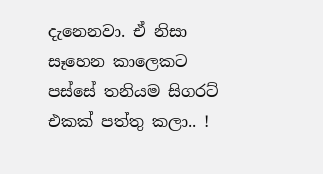දැනෙනවා. ඒ නිසා සෑහෙන කාලෙකට පස්සේ තනියම සිගරට් එකක් පත්තු කලා.. !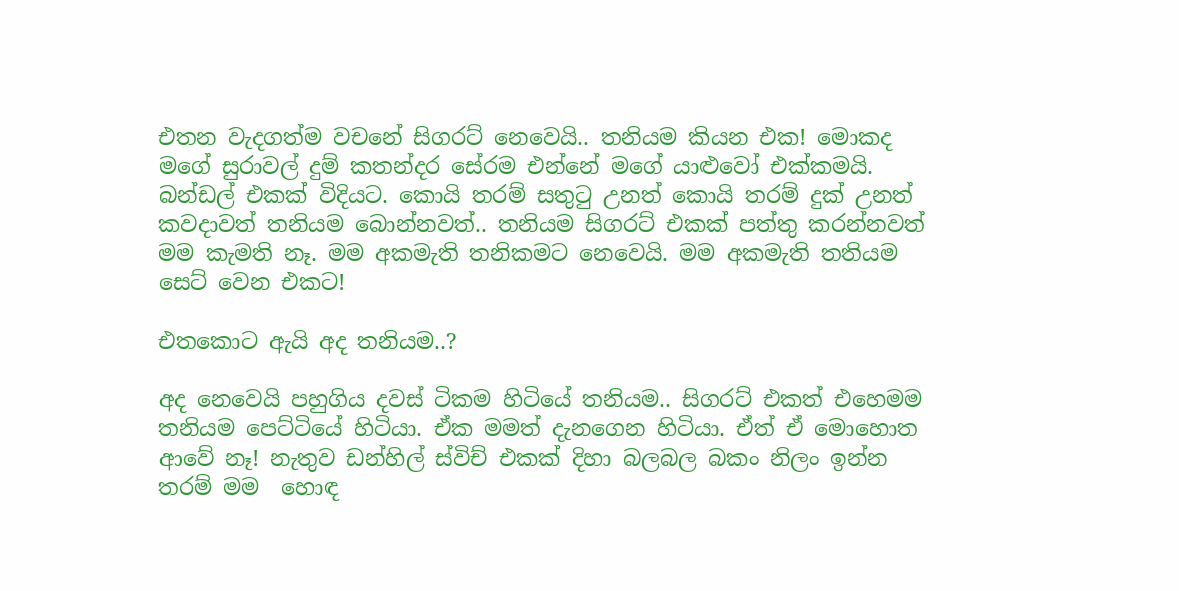එතන වැදගත්ම වචනේ සිගරට් නෙවෙයි.. තනියම කියන එක! මොකද මගේ සුරාවල් දුම් කතන්දර සේරම එන්නේ මගේ යාළුවෝ එක්කමයි. බන්ඩල් එකක් විදියට. කොයි තරම් සතුටු උනත් කොයි තරම් දුක් උනත් කවදාවත් තනියම බොන්නවත්.. තනියම සිගරට් එකක් පත්තු කරන්නවත් මම කැමති නෑ. මම අකමැති තනිකමට නෙවෙයි. මම අකමැති තතියම සෙට් වෙන එකට!

එතකොට ඇයි අද තනියම..?

අද නෙවෙයි පහුගිය දවස් ටිකම හිටියේ තනියම.. සිගරට් එකත් එහෙමම තනියම පෙට්ටියේ හිටියා. ඒක මමත් දැනගෙන හිටියා. ඒත් ඒ මොහොත ආවේ නෑ! නැතුව ඩන්හිල් ස්විච් එකක් දිහා බලබල බකං නිලං ඉන්න තරම් මම  හොඳ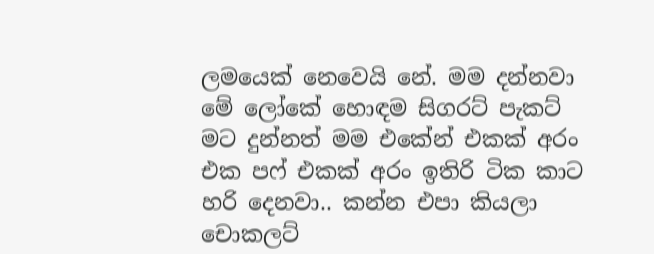ලමයෙක් නෙවෙයි නේ. මම දන්නවා මේ ලෝකේ හොඳම සිගරට් පැකට් මට දුන්නත් මම එකේන් එකක් අරං එක පෆ් එකක් අරං ඉතිරි ටික කාට හරි දෙනවා.. කන්න එපා කියලා චොකලට්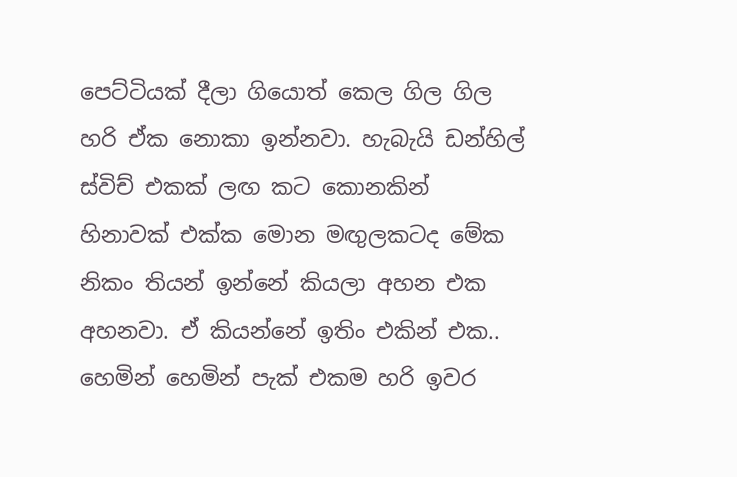පෙට්ටියක් දීලා ගියොත් කෙල ගිල ගිල හරි ඒක නොකා ඉන්නවා. හැබැයි ඩන්හිල් ස්විච් එකක් ලඟ කට කොනකින් හිනාවක් එක්ක මොන මඟුලකටද මේක නිකං තියන් ඉන්නේ කියලා අහන එක අහනවා. ඒ කියන්නේ ඉතිං එකින් එක.. හෙමින් හෙමින් පැක් එකම හරි ඉවර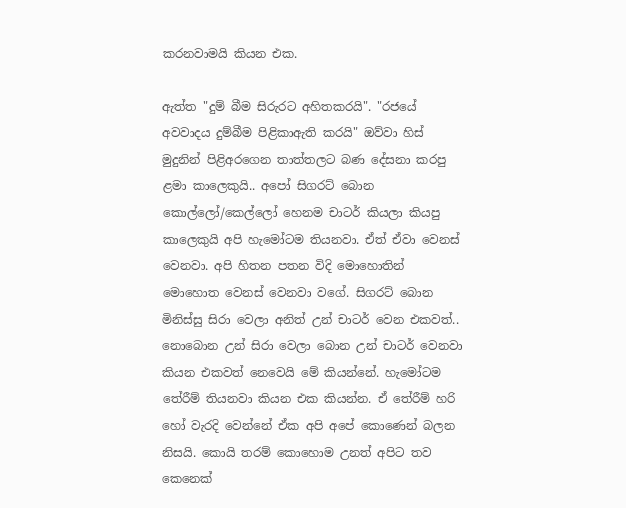කරනවාමයි කියන එක.

ඇත්ත "දුම් බීම සිරුරට අහිතකරයි". "රජයේ අවවාදය දුම්බීම පිළිකාඇති කරයි" ඔව්වා හිස් මුදුනින් පිළිඅරගෙන තාත්තලට බණ දේසනා කරපු ළමා කාලෙකුයි.. අපෝ සිගරට් බොන කොල්ලෝ/කෙල්ලෝ හෙනම චාටර් කියලා කියපු කාලෙකුයි අපි හැමෝටම තියනවා. ඒත් ඒවා වෙනස් වෙනවා. අපි හිතන පතන විදි මොහොතින් මොහොත වෙනස් වෙනවා වගේ. සිගරට් බොන මිනිස්සු සිරා වෙලා අනිත් උන් චාටර් වෙන එකවත්.. නොබොන උන් සිරා වෙලා බොන උන් චාටර් වෙනවා කියන එකවත් නෙවෙයි මේ කියන්නේ. හැමෝටම තේරීම් තියනවා කියන එක කියන්න. ඒ තේරීම් හරි හෝ වැරදි වෙන්නේ ඒක අපි අපේ කොණෙන් බලන නිසයි. කොයි තරම් කොහොම උනත් අපිට තව කෙනෙක්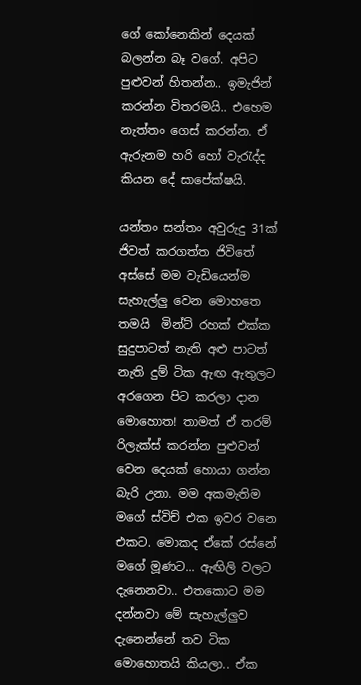ගේ කෝනෙකින් දෙයක් බලන්න බෑ වගේ. අපිට පුළුවන් හිතන්න.. ඉමැජින් කරන්න විතරමයි.. එහෙම නැත්තං ගෙස් කරන්න. ඒ ඇරුනම හරි හෝ වැරැද්ද කියන දේ සාපේක්ෂයි.

යන්තං සන්තං අවුරුදු 31ක් ජිවත් කරගත්ත ජිවිතේ අස්සේ මම වැඩියෙන්ම සැහැල්ලු වෙන මොහතෙ තමයි  මින්ට් රහක් එක්ක සුදුපාටත් නැති අළු පාටත් නැති දුම් ටික ඇඟ ඇතුලට අරගෙන පිට කරලා දාන මොහොත! තාමත් ඒ තරම් රිලැක්ස් කරන්න පුළුවන් වෙන දෙයක් හොයා ගන්න බැරි උනා. මම අකමැතිම මගේ ස්විච් එක ඉවර වනෙ එකට. මොකද ඒකේ රස්නේ මගේ මූණට... ඇඟිලි වලට දැනෙනවා.. එතකොට මම දන්නවා මේ සැහැල්ලුව දැනෙන්නේ තව ටික මොහොතයි කියලා.. ඒක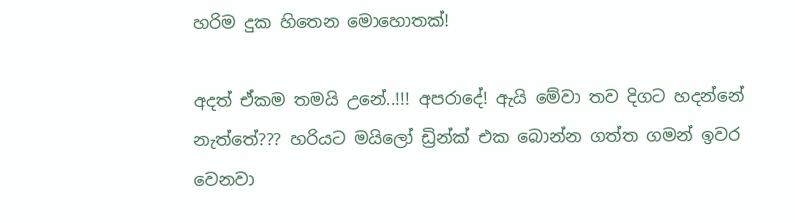හරිම දුක හිතෙන මොහොතක්!

අදත් ඒකම තමයි උනේ..!!! අපරාදේ! ඇයි මේවා තව දිගට හදන්නේ නැත්තේ??? හරියට මයිලෝ ඩ්‍රින්ක් එක බොන්න ගත්ත ගමන් ඉවර වෙනවා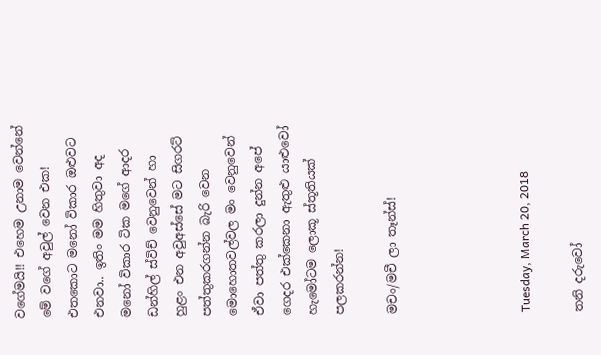වගේමයි!! එහෙම උනාම වෙන්නේ මේ වගේ අවුල් වෙන එක! එතකොට මනෝ විකාර ඔළුවට එනවා.. ඉතිං මම හිතුවා අද මනෝ විකාර ටික මගේ ආදර ඩන්හිල් ස්විච් වෙනුවෙන් හා  හුළං එන අවුඅස්සේ මට සිගරට් පත්තුකරගන්න බැරි වෙන මොහොතවල්වල මං වෙනුවෙන් ඒවා පත්තු කරලා දුන්න අපේ ගෙදර එක්කෙනා ඇතුළු යාළුවෝ හැමෝටම ලොකූ ස්තූතියක් පලකරන්න!

මචං/මචී ලා තෑන්ස්!




Tuesday, March 20, 2018

තනි දරුවෝ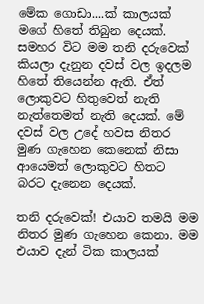මේක ගොඩා....ක් කාලයක් මගේ හිතේ තිබුන දෙයක්. සමහර විට මම තනි දරුවෙක් කියලා දැනුන දවස් වල ඉදලම හිතේ තියෙන්න ඇති. ඒත් ලොකුවට හිතුවෙත් නැති නැත්තෙමත් නැති දෙයක්. මේ දවස් වල උදේ හවස නිතර මුණ ගැහෙන කෙනෙක් නිසා ආයෙමත් ලොකුවට හිතට බරට දැනෙන දෙයක්.

තනි දරුවෙක්! එයාව තමයි මම නිතර මුණ ගැහෙන කෙනා. මම එයාව දැන් ටික කාලයක්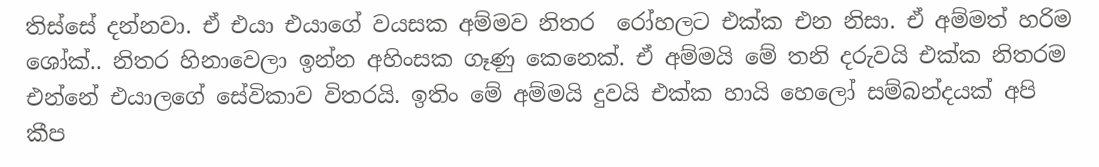තිස්සේ දන්නවා. ඒ එයා එයාගේ වයසක අම්මව නිතර  රෝහලට එක්ක එන නිසා. ඒ අම්මත් හරිම ශෝක්.. නිතර හිනාවෙලා ඉන්න අහිංසක ගෑණු කෙනෙක්. ඒ අම්මයි මේ තනි දරුවයි එක්ක නිතරම එන්නේ එයාලගේ සේවිකාව විතරයි. ඉතිං මේ අම්මයි දුවයි එක්ක හායි හෙලෝ සම්බන්දයක් අපි කීප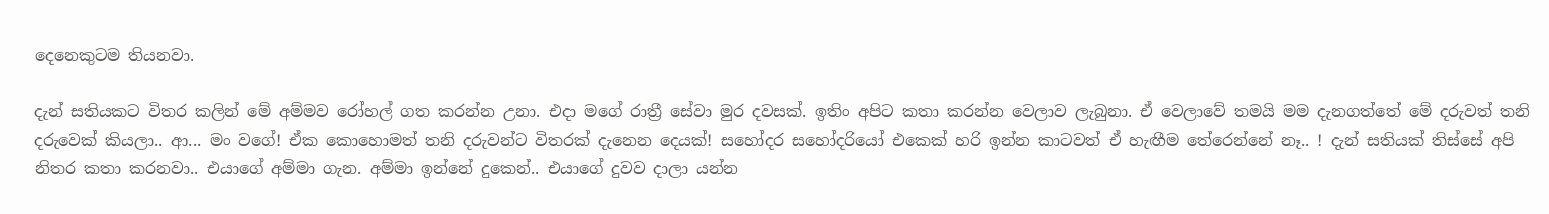දෙනෙකුටම තියනවා.

දැන් සතියකට විතර කලින් මේ අම්මව රෝහල් ගත කරන්න උනා. එදා මගේ රාත්‍රී සේවා මුර දවසක්. ඉතිං අපිට කතා කරන්න වෙලාව ලැබුනා. ඒ වෙලාවේ තමයි මම දැනගත්තේ මේ දරුවත් තනි දරුවෙක් කියලා.. ආ... මං වගේ! ඒක කොහොමත් තනි දරුවන්ට විතරක් දැනෙන දෙයක්! සහෝදර සහෝදරියෝ එකෙක් හරි ඉන්න කාටවත් ඒ හැඟීම තේරෙන්නේ නෑ.. ! දැන් සතියක් තිස්සේ අපි නිතර කතා කරනවා.. එයාගේ අම්මා ගැන. අම්මා ඉන්නේ දුකෙන්.. එයාගේ දුවව දාලා යන්න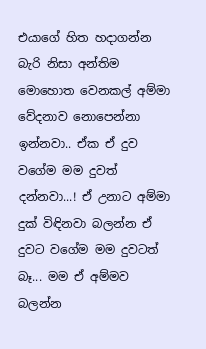එයාගේ හිත හදාගන්න බැරි නිසා අන්තිම මොහොත වෙනකල් අම්මා වේදනාව නොපෙන්නා ඉන්නවා.. ඒක ඒ දුව වගේම මම දුවත් දන්නවා...! ඒ උනාට අම්මා දුක් විඳිනවා බලන්න ඒ දුවට වගේම මම දුවටත් බෑ... මම ඒ අම්මව බලන්න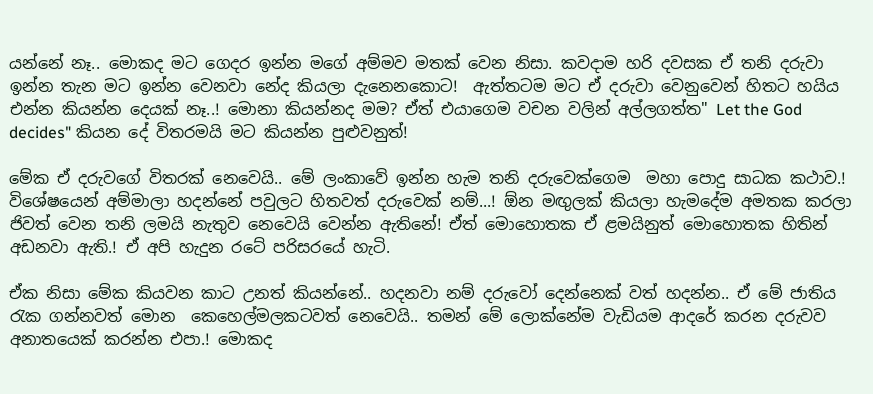යන්නේ නෑ.. මොකද මට ගෙදර ඉන්න මගේ අම්මව මතක් වෙන නිසා. කවදාම හරි දවසක ඒ තනි දරුවා ඉන්න තැන මට ඉන්න වෙනවා නේද කියලා දැනෙනකොට!  ඇත්තටම මට ඒ දරුවා වෙනුවෙන් හිතට හයිය එන්න කියන්න දෙයක් නෑ..! මොනා කියන්නද මම? ඒත් එයාගෙම වචන වලින් අල්ලගත්ත" Let the God decides" කියන දේ විතරමයි මට කියන්න පුළුවනුත්!

මේක ඒ දරුවගේ විතරක් නෙවෙයි.. මේ ලංකාවේ ඉන්න හැම තනි දරුවෙක්ගෙම  මහා පොදු සාධක කථාව.! විශේෂයෙන් අම්මාලා හදන්නේ පවුලට හිතවත් දරුවෙක් නම්...! ඕන මඟුලක් කියලා හැමදේම අමතක කරලා ජිවත් වෙන තනි ලමයි නැතුව නෙවෙයි වෙන්න ඇතිනේ! ඒත් මොහොතක ඒ ළමයිනුත් මොහොතක හිතින් අඩනවා ඇති.! ඒ අපි හැදුන රටේ පරිසරයේ හැටි.

ඒක නිසා මේක කියවන කාට උනත් කියන්නේ.. හදනවා නම් දරුවෝ දෙන්නෙක් වත් හදන්න.. ඒ මේ ජාතිය රැක ගන්නවත් මොන  කෙහෙල්මලකටවත් නෙවෙයි.. තමන් මේ ලොක්නේම වැඩියම ආදරේ කරන දරුවව අනාතයෙක් කරන්න එපා.! මොකද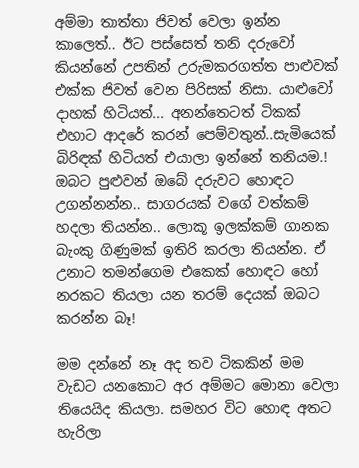අම්මා තාත්තා ජිවත් වෙලා ඉන්න කාලෙත්.. ඊට පස්සෙත් තනි දරුවෝ කියන්නේ උපතින් උරුමකරගත්ත පාළුවක් එක්ක ජිවත් වෙන පිරිසක් නිසා. යාළුවෝ දාහක් හිටියත්... අනන්තෙටත් ටිකක් එහාට ආදරේ කරන් පෙම්වතුන්..සැමියෙක් බිරිඳක් හිටියත් එයාලා ඉන්නේ තනියම.! ඔබට පුළුවන් ඔබේ දරුවට හොඳට උගන්නන්න.. සාගරයක් වගේ වත්කම් හදලා තියන්න.. ලොකූ ඉලක්කම් ගානක බැංකු ගිණුමක් ඉතිරි කරලා තියන්න. ඒ උනාට තමන්ගෙම එකෙක් හොඳට හෝ නරකට තියලා යන තරම් දෙයක් ඔබට කරන්න බෑ!

මම දන්නේ නෑ අද තව ටිකකින් මම වැඩට යනකොට අර අම්මට මොනා වෙලා තියෙයිද කියලා. සමහර විට හොඳ අතට හැරිලා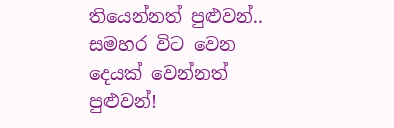තියෙන්නත් පුළුවන්.. සමහර විට වෙන දෙයක් වෙන්නත් පුළුවන්!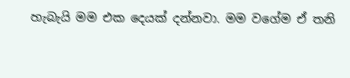හැබැයි මම එක දෙයක් දන්නවා. මම වගේම ඒ තනි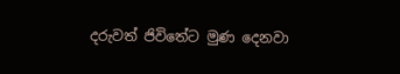දරුවත් ජිවිතේට මුණ දෙනවා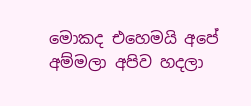මොකද එහෙමයි අපේ අම්මලා අපිව හදලා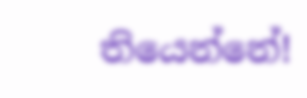තියෙන්නේ!